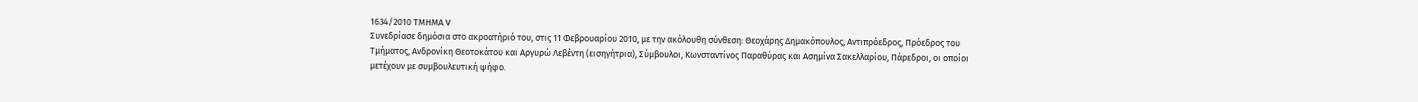1634/2010 ΤΜΗΜΑ V
Συνεδρίασε δημόσια στο ακροατήριό του, στις 11 Φεβρουαρίου 2010, με την ακόλουθη σύνθεση: Θεοχάρης Δημακόπουλος, Αντιπρόεδρος, Πρόεδρος του Τμήματος, Ανδρονίκη Θεοτοκάτου και Αργυρώ Λεβέντη (εισηγήτρια), Σύμβουλοι, Κωνσταντίνος Παραθύρας και Ασημίνα Σακελλαρίου, Πάρεδροι, οι οποίοι μετέχουν με συμβουλευτική ψήφο.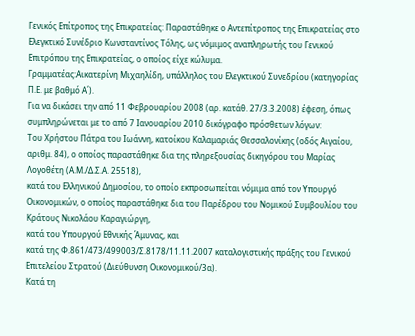Γενικός Επίτροπος της Επικρατείας: Παραστάθηκε ο Αντεπίτροπος της Επικρατείας στο Ελεγκτικό Συνέδριο Κωνσταντίνος Τόλης, ως νόμιμος αναπληρωτής του Γενικού Επιτρόπου της Επικρατείας, ο οποίος είχε κώλυμα.
Γραμματέας:Αικατερίνη Μιχαηλίδη, υπάλληλος του Ελεγκτικού Συνεδρίου (κατηγορίας Π.Ε. με βαθμό Α΄).
Για να δικάσει την από 11 Φεβρουαρίου 2008 (αρ. κατάθ. 27/3.3.2008) έφεση, όπως συμπληρώνεται με το από 7 Ιανουαρίου 2010 δικόγραφο πρόσθετων λόγων:
Του Χρήστου Πάτρα του Ιωάννη, κατοίκου Καλαμαριάς Θεσσαλονίκης (οδός Αιγαίου, αριθμ. 84), ο οποίος παραστάθηκε δια της πληρεξουσίας δικηγόρου του Μαρίας Λογοθέτη (Α.Μ./Δ.Σ.Α. 25518),
κατά του Ελληνικού Δημοσίου, το οποίο εκπροσωπείται νόμιμα από τον Υπουργό Οικονομικών, ο οποίος παραστάθηκε δια του Παρέδρου του Νομικού Συμβουλίου του Κράτους Νικολάου Καραγιώργη,
κατά του Υπουργού Εθνικής Άμυνας, και
κατά της Φ.861/473/499003/Σ.8178/11.11.2007 καταλογιστικής πράξης του Γενικού Επιτελείου Στρατού (Διεύθυνση Οικονομικού/3α).
Κατά τη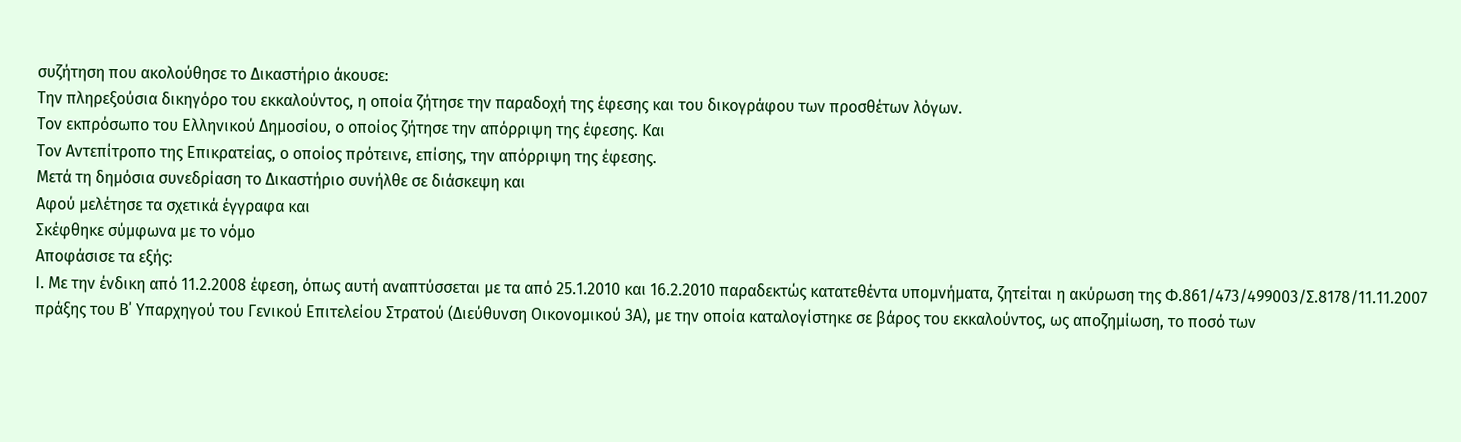συζήτηση που ακολούθησε το Δικαστήριο άκουσε:
Την πληρεξούσια δικηγόρο του εκκαλούντος, η οποία ζήτησε την παραδοχή της έφεσης και του δικογράφου των προσθέτων λόγων.
Τον εκπρόσωπο του Ελληνικού Δημοσίου, ο οποίος ζήτησε την απόρριψη της έφεσης. Και
Τον Αντεπίτροπο της Επικρατείας, ο οποίος πρότεινε, επίσης, την απόρριψη της έφεσης.
Μετά τη δημόσια συνεδρίαση το Δικαστήριο συνήλθε σε διάσκεψη και
Αφού μελέτησε τα σχετικά έγγραφα και
Σκέφθηκε σύμφωνα με το νόμο
Αποφάσισε τα εξής:
Ι. Με την ένδικη από 11.2.2008 έφεση, όπως αυτή αναπτύσσεται με τα από 25.1.2010 και 16.2.2010 παραδεκτώς κατατεθέντα υπομνήματα, ζητείται η ακύρωση της Φ.861/473/499003/Σ.8178/11.11.2007 πράξης του Β΄ Υπαρχηγού του Γενικού Επιτελείου Στρατού (Διεύθυνση Οικονομικού 3Α), με την οποία καταλογίστηκε σε βάρος του εκκαλούντος, ως αποζημίωση, το ποσό των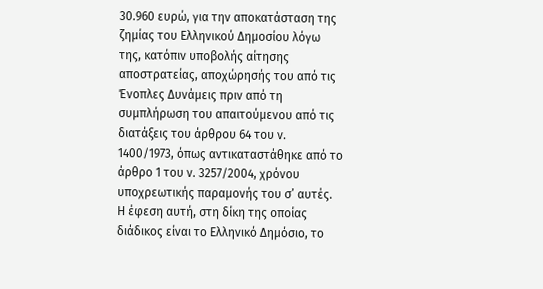30.960 ευρώ, για την αποκατάσταση της ζημίας του Ελληνικού Δημοσίου λόγω της, κατόπιν υποβολής αίτησης αποστρατείας, αποχώρησής του από τις Ένοπλες Δυνάμεις πριν από τη συμπλήρωση του απαιτούμενου από τις διατάξεις του άρθρου 64 του ν. 1400/1973, όπως αντικαταστάθηκε από το άρθρο 1 του ν. 3257/2004, χρόνου υποχρεωτικής παραμονής του σ’ αυτές. Η έφεση αυτή, στη δίκη της οποίας διάδικος είναι το Ελληνικό Δημόσιο, το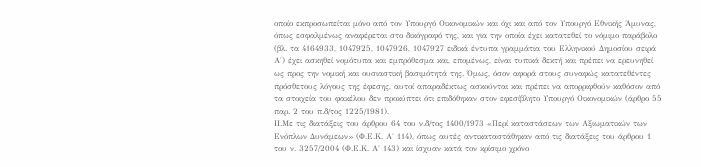οποίο εκπροσωπείται μόνο από τον Υπουργό Οικονομικών και όχι και από τον Υπουργό Εθνικής Άμυνας, όπως εσφαλμένως αναφέρεται στο δικόγραφό της, και για την οποία έχει κατατεθεί το νόμιμο παράβολο (βλ. τα 4164933, 1047925, 1047926, 1047927 ειδικά έντυπα γραμμάτια του Ελληνικού Δημοσίου σειρά Α΄) έχει ασκηθεί νομότυπα και εμπρόθεσμα και, επομένως, είναι τυπικά δεκτή και πρέπει να ερευνηθεί ως προς την νομική και ουσιαστική βασιμότητά της. Όμως, όσον αφορά στους συναφώς κατατεθέντες πρόσθετους λόγους της έφεσης, αυτοί απαραδέκτως ασκούνται και πρέπει να απορριφθούν καθόσον από τα στοιχεία του φακέλου δεν προκύπτει ότι επιδόθηκαν στον εφεσίβλητο Υπουργό Οικονομικών (άρθρο 55 παρ. 2 του π.δ/τος 1225/1981).
ΙΙ.Με τις διατάξεις του άρθρου 64 του ν.δ/τος 1400/1973 «Περί καταστάσεων των Αξιωματικών των Ενόπλων Δυνάμεων» (Φ.Ε.Κ. Α΄ 114), όπως αυτές αντικαταστάθηκαν από τις διατάξεις του άρθρου 1 του ν. 3257/2004 (Φ.Ε.Κ. Α΄ 143) και ίσχυαν κατά τον κρίσιμο χρόνο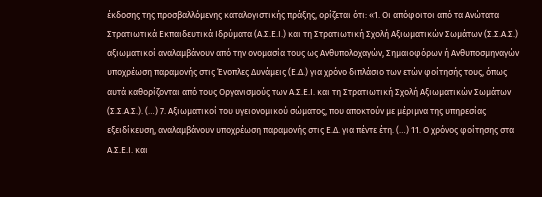έκδοσης της προσβαλλόμενης καταλογιστικής πράξης, ορίζεται ότι: «1. Οι απόφοιτοι από τα Ανώτατα Στρατιωτικά Εκπαιδευτικά Ιδρύματα (Α.Σ.Ε.Ι.) και τη Στρατιωτική Σχολή Αξιωματικών Σωμάτων (Σ.Σ.Α.Σ.) αξιωματικοί αναλαμβάνουν από την ονομασία τους ως Ανθυπολοχαγών, Σημαιοφόρων ή Ανθυποσμηναγών υποχρέωση παραμονής στις Ένοπλες Δυνάμεις (Ε.Δ.) για χρόνο διπλάσιο των ετών φοίτησής τους, όπως αυτά καθορίζονται από τους Οργανισμούς των Α.Σ.Ε.Ι. και τη Στρατιωτική Σχολή Αξιωματικών Σωμάτων (Σ.Σ.Α.Σ.). (…) 7. Αξιωματικοί του υγειονομικού σώματος, που αποκτούν με μέριμνα της υπηρεσίας εξειδίκευση, αναλαμβάνουν υποχρέωση παραμονής στις Ε.Δ. για πέντε έτη. (…) 11. Ο χρόνος φοίτησης στα Α.Σ.Ε.Ι. και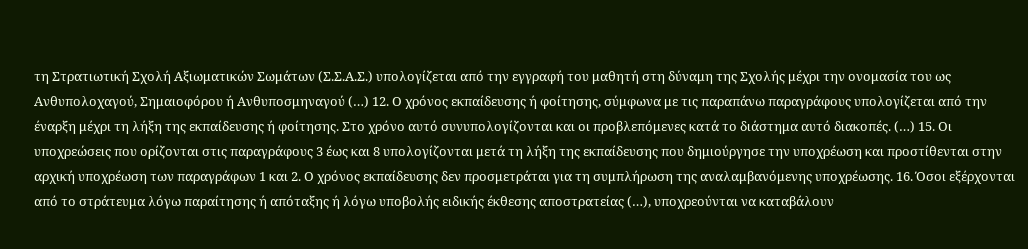τη Στρατιωτική Σχολή Αξιωματικών Σωμάτων (Σ.Σ.Α.Σ.) υπολογίζεται από την εγγραφή του μαθητή στη δύναμη της Σχολής μέχρι την ονομασία του ως Ανθυπολοχαγού, Σημαιοφόρου ή Ανθυποσμηναγού (…) 12. Ο χρόνος εκπαίδευσης ή φοίτησης, σύμφωνα με τις παραπάνω παραγράφους υπολογίζεται από την έναρξη μέχρι τη λήξη της εκπαίδευσης ή φοίτησης. Στο χρόνο αυτό συνυπολογίζονται και οι προβλεπόμενες κατά το διάστημα αυτό διακοπές. (…) 15. Οι υποχρεώσεις που ορίζονται στις παραγράφους 3 έως και 8 υπολογίζονται μετά τη λήξη της εκπαίδευσης που δημιούργησε την υποχρέωση και προστίθενται στην αρχική υποχρέωση των παραγράφων 1 και 2. Ο χρόνος εκπαίδευσης δεν προσμετράται για τη συμπλήρωση της αναλαμβανόμενης υποχρέωσης. 16. Όσοι εξέρχονται από το στράτευμα λόγω παραίτησης ή απόταξης ή λόγω υποβολής ειδικής έκθεσης αποστρατείας (…), υποχρεούνται να καταβάλουν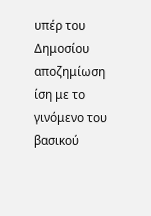υπέρ του Δημοσίου αποζημίωση ίση με το γινόμενο του βασικού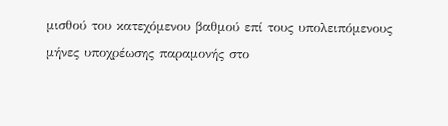μισθού του κατεχόμενου βαθμού επί τους υπολειπόμενους μήνες υποχρέωσης παραμονής στο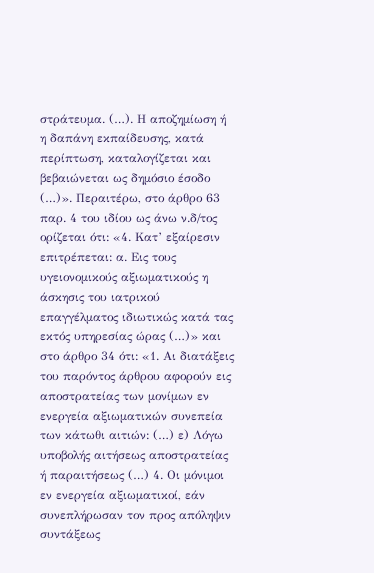στράτευμα. (…). Η αποζημίωση ή η δαπάνη εκπαίδευσης, κατά περίπτωση, καταλογίζεται και βεβαιώνεται ως δημόσιο έσοδο (…)». Περαιτέρω, στο άρθρο 63 παρ. 4 του ιδίου ως άνω ν.δ/τος ορίζεται ότι: «4. Κατ’ εξαίρεσιν επιτρέπεται: α. Εις τους υγειονομικούς αξιωματικούς η άσκησις του ιατρικού επαγγέλματος ιδιωτικώς κατά τας εκτός υπηρεσίας ώρας (…)» και στο άρθρο 34 ότι: «1. Αι διατάξεις του παρόντος άρθρου αφορούν εις αποστρατείας των μονίμων εν ενεργεία αξιωματικών συνεπεία των κάτωθι αιτιών: (…) ε) Λόγω υποβολής αιτήσεως αποστρατείας ή παραιτήσεως (…) 4. Οι μόνιμοι εν ενεργεία αξιωματικοί, εάν συνεπλήρωσαν τον προς απόληψιν συντάξεως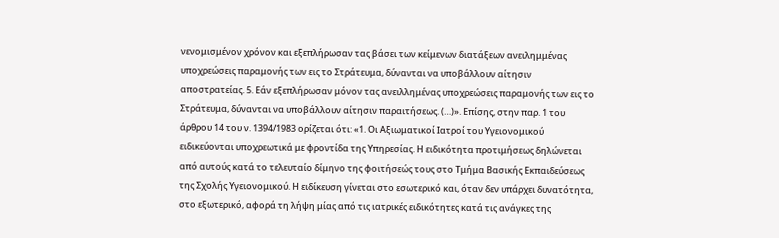νενομισμένον χρόνον και εξεπλήρωσαν τας βάσει των κείμενων διατάξεων ανειλημμένας υποχρεώσεις παραμονής των εις το Στράτευμα, δύνανται να υποβάλλουν αίτησιν αποστρατείας. 5. Εάν εξεπλήρωσαν μόνον τας ανειλλημένας υποχρεώσεις παραμονής των εις το Στράτευμα, δύνανται να υποβάλλουν αίτησιν παραιτήσεως. (…)». Επίσης, στην παρ. 1 του άρθρου 14 του ν. 1394/1983 ορίζεται ότι: «1. Οι Αξιωματικοί Ιατροί του Υγειονομικού ειδικεύονται υποχρεωτικά με φροντίδα της Υπηρεσίας. Η ειδικότητα προτιμήσεως δηλώνεται από αυτούς κατά το τελευταίο δίμηνο της φοιτήσεώς τους στο Τμήμα Βασικής Εκπαιδεύσεως της Σχολής Υγειονομικού. Η ειδίκευση γίνεται στο εσωτερικό και, όταν δεν υπάρχει δυνατότητα, στο εξωτερικό, αφορά τη λήψη μίας από τις ιατρικές ειδικότητες κατά τις ανάγκες της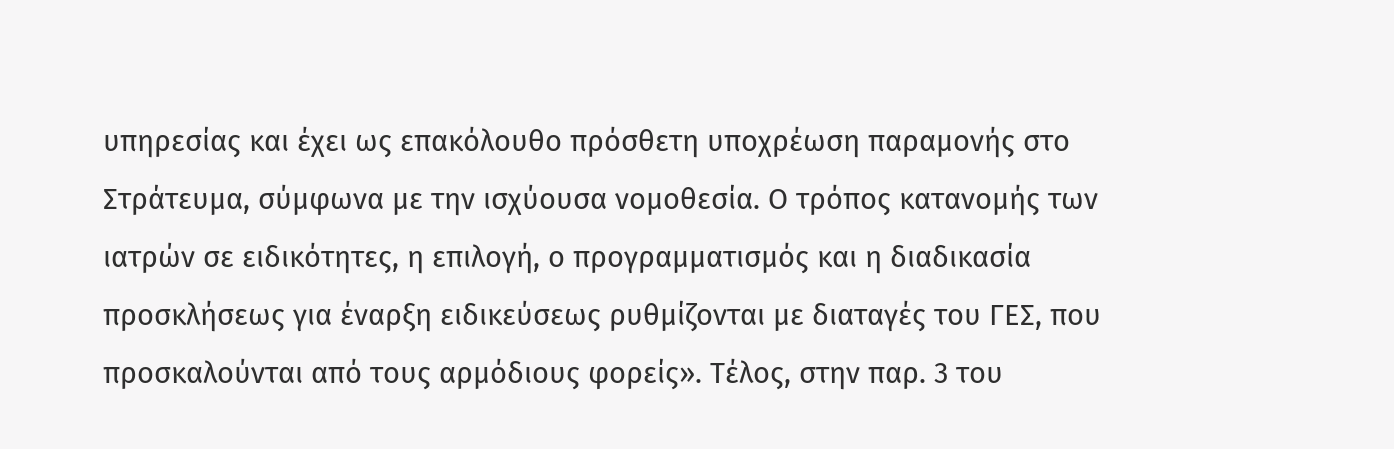υπηρεσίας και έχει ως επακόλουθο πρόσθετη υποχρέωση παραμονής στο Στράτευμα, σύμφωνα με την ισχύουσα νομοθεσία. Ο τρόπος κατανομής των ιατρών σε ειδικότητες, η επιλογή, ο προγραμματισμός και η διαδικασία προσκλήσεως για έναρξη ειδικεύσεως ρυθμίζονται με διαταγές του ΓΕΣ, που προσκαλούνται από τους αρμόδιους φορείς». Τέλος, στην παρ. 3 του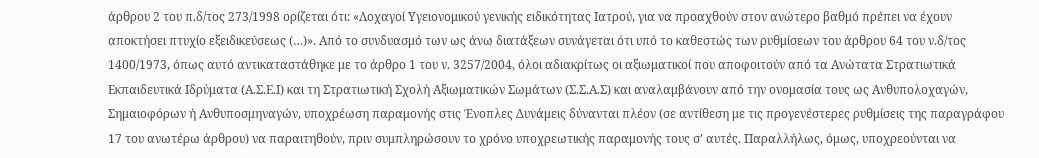άρθρου 2 του π.δ/τος 273/1998 ορίζεται ότι: «Λοχαγοί Υγειονομικού γενικής ειδικότητας Ιατρού, για να προαχθούν στον ανώτερο βαθμό πρέπει να έχουν αποκτήσει πτυχίο εξειδικεύσεως (…)». Από το συνδυασμό των ως άνω διατάξεων συνάγεται ότι υπό το καθεστώς των ρυθμίσεων του άρθρου 64 του ν.δ/τος 1400/1973, όπως αυτό αντικαταστάθηκε με το άρθρο 1 του ν. 3257/2004, όλοι αδιακρίτως οι αξιωματικοί που αποφοιτούν από τα Ανώτατα Στρατιωτικά Εκπαιδευτικά Ιδρύματα (Α.Σ.Ε.Ι) και τη Στρατιωτική Σχολή Αξιωματικών Σωμάτων (Σ.Σ.Α.Σ) και αναλαμβάνουν από την ονομασία τους ως Ανθυπολοχαγών, Σημαιοφόρων ή Ανθυποσμηναγών, υποχρέωση παραμονής στις Ένοπλες Δυνάμεις δύνανται πλέον (σε αντίθεση με τις προγενέστερες ρυθμίσεις της παραγράφου 17 του ανωτέρω άρθρου) να παραιτηθούν, πριν συμπληρώσουν το χρόνο υποχρεωτικής παραμονής τους σ’ αυτές. Παραλλήλως, όμως, υποχρεούνται να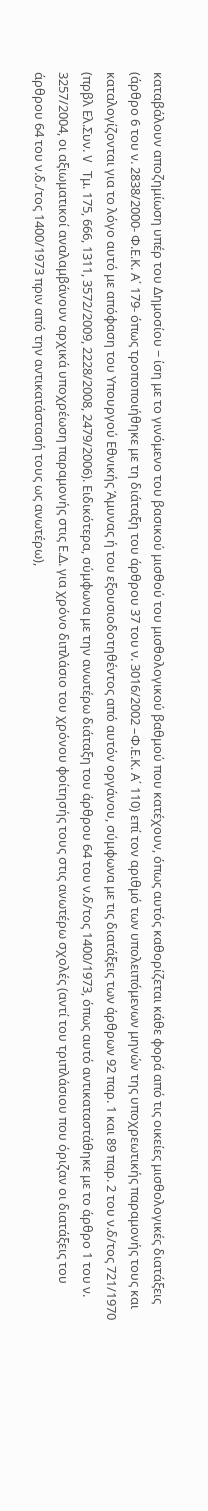καταβάλουν αποζημίωση υπέρ του Δημοσίου − ίση με το γινόμενο του βασικού μισθού του μισθολογικού βαθμού που κατέχουν, όπως αυτός καθορίζεται κάθε φορά από τις οικείες μισθολογικές διατάξεις (άρθρο 6 του ν. 2838/2000- Φ.Ε.Κ. Α΄ 179- όπως τροποποιήθηκε με τη διάταξη του άρθρου 37 του ν. 3016/2002 –Φ.Ε.Κ. Α΄ 110) επί τον αριθμό των υπολειπόμενων μηνών της υποχρεωτικής παραμονής τους και καταλογίζονται για το λόγο αυτό με απόφαση του Υπουργού Εθνικής Άμυνας ή του εξουσιοδοτηθέντος από αυτόν οργάνου, σύμφωνα με τις διατάξεις των άρθρων 92 παρ. 1 και 89 παρ. 2 του ν.δ/τος 721/1970 (πρβλ Ελ.Συν. V Τμ. 175, 666, 1311, 3572/2009, 2228/2008, 2479/2006). Ειδικότερα, σύμφωνα με την ανωτέρω διάταξη του άρθρου 64 του ν.δ/τος 1400/1973, όπως αυτό αντικαταστάθηκε με το άρθρο 1 του ν. 3257/2004, οι αξιωματικοί αναλαμβάνουν αρχικά υποχρέωση παραμονής στις Ε.Δ. για χρόνο διπλάσιο του χρόνου φοίτησής τους στις ανωτέρω σχολές (αντί του τριπλάσιου που όριζαν οι διατάξεις του άρθρου 64 του ν.δ./τος 1400/1973 πριν από την αντικατάστασή τους ως ανωτέρω),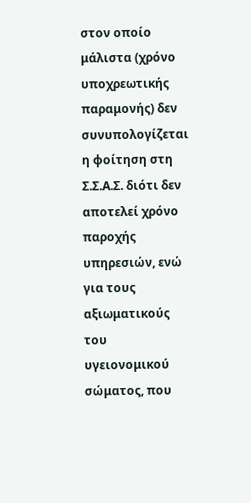στον οποίο μάλιστα (χρόνο υποχρεωτικής παραμονής) δεν συνυπολογίζεται η φοίτηση στη Σ.Σ.Α.Σ. διότι δεν αποτελεί χρόνο παροχής υπηρεσιών, ενώ για τους αξιωματικούς του υγειονομικού σώματος, που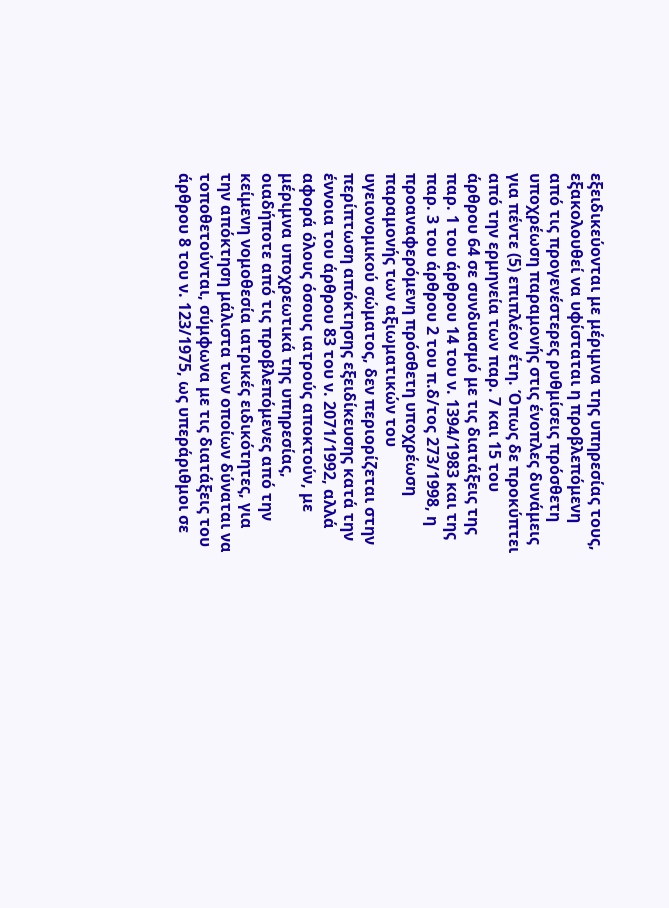εξειδικεύονται με μέριμνα της υπηρεσίας τους, εξακολουθεί να υφίσταται η προβλεπόμενη από τις προγενέστερες ρυθμίσεις πρόσθετη υποχρέωση παραμονής στις ένοπλες δυνάμεις για πέντε (5) επιπλέον έτη. Όπως δε προκύπτει από την ερμηνεία των παρ. 7 και 15 του άρθρου 64 σε συνδυασμό με τις διατάξεις της παρ. 1 του άρθρου 14 του ν. 1394/1983 και της παρ. 3 του άρθρου 2 του π.δ/τος 273/1998, η προαναφερόμενη πρόσθετη υποχρέωση παραμονής των αξιωματικών του υγειονομικού σώματος, δεν περιορίζεται στην περίπτωση απόκτησης εξειδίκευσης κατά την έννοια του άρθρου 83 του ν. 2071/1992, αλλά αφορά όλους όσους ιατρούς αποκτούν, με μέριμνα υποχρεωτικά της υπηρεσίας, οιαδήποτε από τις προβλεπόμενες από την κείμενη νομοθεσία ιατρικές ειδικότητες, για την απόκτηση μάλιστα των οποίων δύναται να τοποθετούνται, σύμφωνα με τις διατάξεις του άρθρου 8 του ν. 123/1975, ως υπεράριθμοι σε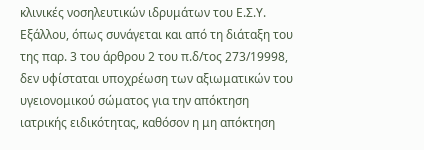κλινικές νοσηλευτικών ιδρυμάτων του Ε.Σ.Υ. Εξάλλου, όπως συνάγεται και από τη διάταξη του της παρ. 3 του άρθρου 2 του π.δ/τος 273/19998, δεν υφίσταται υποχρέωση των αξιωματικών του υγειονομικού σώματος για την απόκτηση ιατρικής ειδικότητας, καθόσον η μη απόκτηση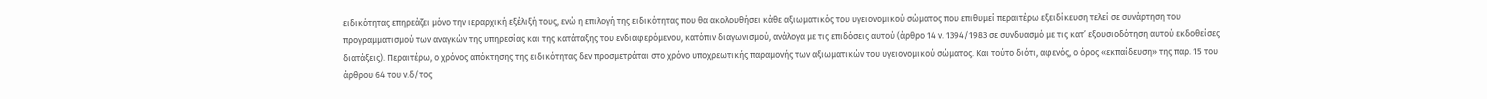ειδικότητας επηρεάζει μόνο την ιεραρχική εξέλιξή τους, ενώ η επιλογή της ειδικότητας που θα ακολουθήσει κάθε αξιωματικός του υγειονομικού σώματος που επιθυμεί περαιτέρω εξειδίκευση τελεί σε συνάρτηση του προγραμματισμού των αναγκών της υπηρεσίας και της κατάταξης του ενδιαφερόμενου, κατόπιν διαγωνισμού, ανάλογα με τις επιδόσεις αυτού (άρθρο 14 ν. 1394/1983 σε συνδυασμό με τις κατ’ εξουσιοδότηση αυτού εκδοθείσες διατάξεις). Περαιτέρω, ο χρόνος απόκτησης της ειδικότητας δεν προσμετράται στο χρόνο υποχρεωτικής παραμονής των αξιωματικών του υγειονομικού σώματος. Και τούτο διότι, αφενός, ο όρος «εκπαίδευση» της παρ. 15 του άρθρου 64 του ν.δ/τος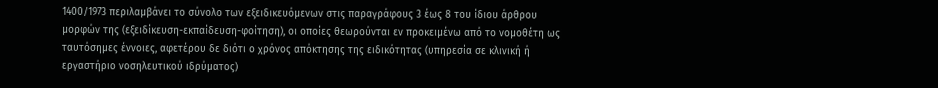1400/1973 περιλαμβάνει το σύνολο των εξειδικευόμενων στις παραγράφους 3 έως 8 του ίδιου άρθρου μορφών της (εξειδίκευση-εκπαίδευση-φοίτηση), οι οποίες θεωρούνται εν προκειμένω από το νομοθέτη ως ταυτόσημες έννοιες, αφετέρου δε διότι ο χρόνος απόκτησης της ειδικότητας (υπηρεσία σε κλινική ή εργαστήριο νοσηλευτικού ιδρύματος)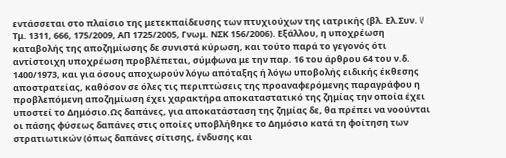εντάσσεται στο πλαίσιο της μετεκπαίδευσης των πτυχιούχων της ιατρικής (βλ. Ελ.Συν. V Τμ. 1311, 666, 175/2009, ΑΠ 1725/2005, Γνωμ. ΝΣΚ 156/2006). Εξάλλου, η υποχρέωση καταβολής της αποζημίωσης δε συνιστά κύρωση, και τούτο παρά το γεγονός ότι αντίστοιχη υποχρέωση προβλέπεται, σύμφωνα με την παρ. 16 του άρθρου 64 του ν.δ. 1400/1973, και για όσους αποχωρούν λόγω απόταξης ή λόγω υποβολής ειδικής έκθεσης αποστρατείας, καθόσον σε όλες τις περιπτώσεις της προαναφερόμενης παραγράφου η προβλεπόμενη αποζημίωση έχει χαρακτήρα αποκαταστατικό της ζημίας την οποία έχει υποστεί το Δημόσιο.Ως δαπάνες, για αποκατάσταση της ζημίας δε, θα πρέπει να νοούνται οι πάσης φύσεως δαπάνες στις οποίες υποβλήθηκε το Δημόσιο κατά τη φοίτηση των στρατιωτικών (όπως δαπάνες σίτισης, ένδυσης και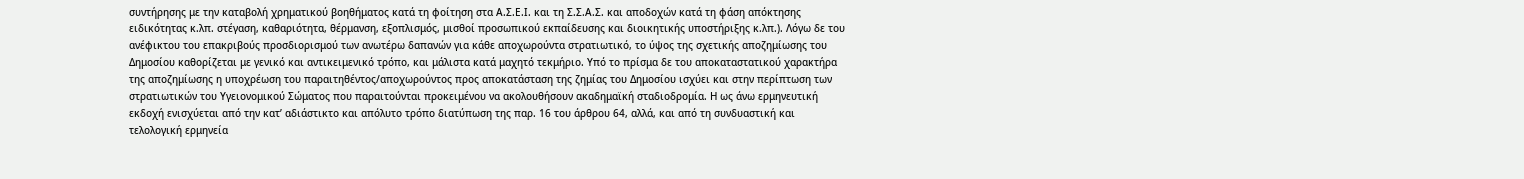συντήρησης με την καταβολή χρηματικού βοηθήματος κατά τη φοίτηση στα Α.Σ.Ε.Ι. και τη Σ.Σ.Α.Σ. και αποδοχών κατά τη φάση απόκτησης ειδικότητας κ.λπ. στέγαση, καθαριότητα, θέρμανση, εξοπλισμός, μισθοί προσωπικού εκπαίδευσης και διοικητικής υποστήριξης κ.λπ.). Λόγω δε του ανέφικτου του επακριβούς προσδιορισμού των ανωτέρω δαπανών για κάθε αποχωρούντα στρατιωτικό, το ύψος της σχετικής αποζημίωσης του Δημοσίου καθορίζεται με γενικό και αντικειμενικό τρόπο, και μάλιστα κατά μαχητό τεκμήριο. Υπό το πρίσμα δε του αποκαταστατικού χαρακτήρα της αποζημίωσης η υποχρέωση του παραιτηθέντος/αποχωρούντος προς αποκατάσταση της ζημίας του Δημοσίου ισχύει και στην περίπτωση των στρατιωτικών του Υγειονομικού Σώματος που παραιτούνται προκειμένου να ακολουθήσουν ακαδημαϊκή σταδιοδρομία. Η ως άνω ερμηνευτική εκδοχή ενισχύεται από την κατ’ αδιάστικτο και απόλυτο τρόπο διατύπωση της παρ. 16 του άρθρου 64, αλλά, και από τη συνδυαστική και τελολογική ερμηνεία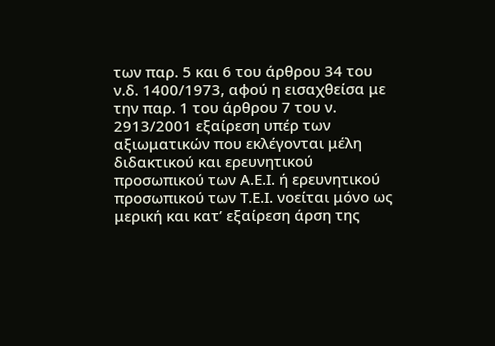των παρ. 5 και 6 του άρθρου 34 του ν.δ. 1400/1973, αφού η εισαχθείσα με την παρ. 1 του άρθρου 7 του ν. 2913/2001 εξαίρεση υπέρ των αξιωματικών που εκλέγονται μέλη διδακτικού και ερευνητικού προσωπικού των Α.Ε.Ι. ή ερευνητικού προσωπικού των Τ.Ε.Ι. νοείται μόνο ως μερική και κατ’ εξαίρεση άρση της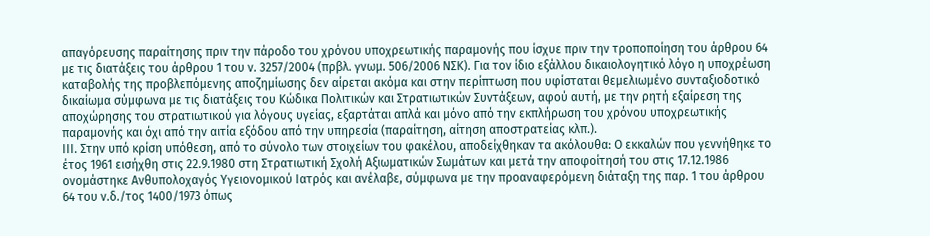απαγόρευσης παραίτησης πριν την πάροδο του χρόνου υποχρεωτικής παραμονής που ίσχυε πριν την τροποποίηση του άρθρου 64 με τις διατάξεις του άρθρου 1 του ν. 3257/2004 (πρβλ. γνωμ. 506/2006 ΝΣΚ). Για τον ίδιο εξάλλου δικαιολογητικό λόγο η υποχρέωση καταβολής της προβλεπόμενης αποζημίωσης δεν αίρεται ακόμα και στην περίπτωση που υφίσταται θεμελιωμένο συνταξιοδοτικό δικαίωμα σύμφωνα με τις διατάξεις του Κώδικα Πολιτικών και Στρατιωτικών Συντάξεων, αφού αυτή, με την ρητή εξαίρεση της αποχώρησης του στρατιωτικού για λόγους υγείας, εξαρτάται απλά και μόνο από την εκπλήρωση του χρόνου υποχρεωτικής παραμονής και όχι από την αιτία εξόδου από την υπηρεσία (παραίτηση, αίτηση αποστρατείας κλπ.).
ΙΙΙ. Στην υπό κρίση υπόθεση, από το σύνολο των στοιχείων του φακέλου, αποδείχθηκαν τα ακόλουθα: Ο εκκαλών που γεννήθηκε το έτος 1961 εισήχθη στις 22.9.1980 στη Στρατιωτική Σχολή Αξιωματικών Σωμάτων και μετά την αποφοίτησή του στις 17.12.1986 ονομάστηκε Ανθυπολοχαγός Υγειονομικού Ιατρός και ανέλαβε, σύμφωνα με την προαναφερόμενη διάταξη της παρ. 1 του άρθρου 64 του ν.δ./τος 1400/1973 όπως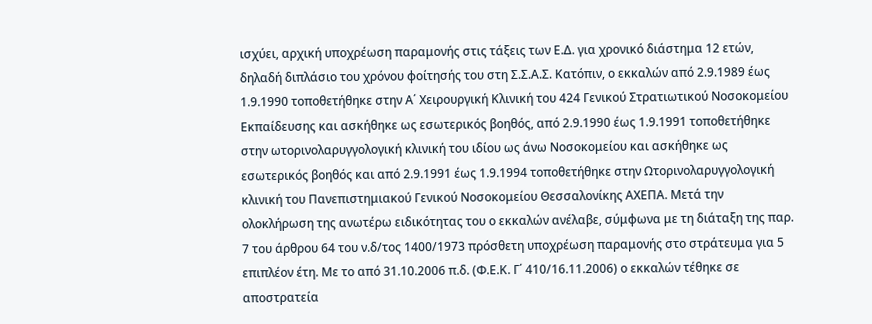ισχύει, αρχική υποχρέωση παραμονής στις τάξεις των Ε.Δ. για χρονικό διάστημα 12 ετών, δηλαδή διπλάσιο του χρόνου φοίτησής του στη Σ.Σ.Α.Σ. Κατόπιν, ο εκκαλών από 2.9.1989 έως 1.9.1990 τοποθετήθηκε στην Α΄ Χειρουργική Κλινική του 424 Γενικού Στρατιωτικού Νοσοκομείου Εκπαίδευσης και ασκήθηκε ως εσωτερικός βοηθός, από 2.9.1990 έως 1.9.1991 τοποθετήθηκε στην ωτορινολαρυγγολογική κλινική του ιδίου ως άνω Νοσοκομείου και ασκήθηκε ως εσωτερικός βοηθός και από 2.9.1991 έως 1.9.1994 τοποθετήθηκε στην Ωτορινολαρυγγολογική κλινική του Πανεπιστημιακού Γενικού Νοσοκομείου Θεσσαλονίκης ΑΧΕΠΑ. Μετά την ολοκλήρωση της ανωτέρω ειδικότητας του ο εκκαλών ανέλαβε, σύμφωνα με τη διάταξη της παρ. 7 του άρθρου 64 του ν.δ/τος 1400/1973 πρόσθετη υποχρέωση παραμονής στο στράτευμα για 5 επιπλέον έτη. Με το από 31.10.2006 π.δ. (Φ.Ε.Κ. Γ΄ 410/16.11.2006) ο εκκαλών τέθηκε σε αποστρατεία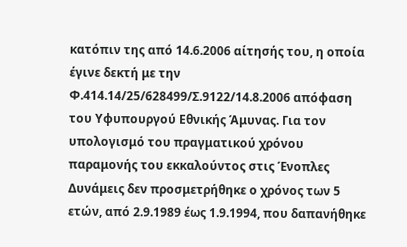κατόπιν της από 14.6.2006 αίτησής του, η οποία έγινε δεκτή με την Φ.414.14/25/628499/Σ.9122/14.8.2006 απόφαση του Υφυπουργού Εθνικής Άμυνας. Για τον υπολογισμό του πραγματικού χρόνου παραμονής του εκκαλούντος στις Ένοπλες Δυνάμεις δεν προσμετρήθηκε ο χρόνος των 5 ετών, από 2.9.1989 έως 1.9.1994, που δαπανήθηκε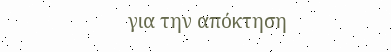για την απόκτηση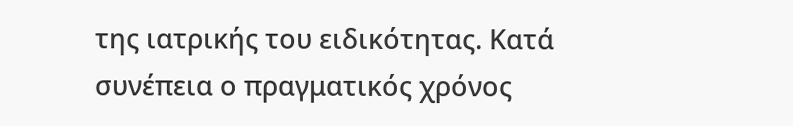της ιατρικής του ειδικότητας. Κατά συνέπεια ο πραγματικός χρόνος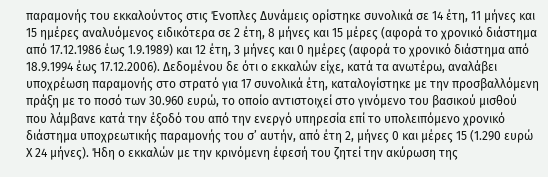παραμονής του εκκαλούντος στις Ένοπλες Δυνάμεις ορίστηκε συνολικά σε 14 έτη, 11 μήνες και 15 ημέρες αναλυόμενος ειδικότερα σε 2 έτη, 8 μήνες και 15 μέρες (αφορά το χρονικό διάστημα από 17.12.1986 έως 1.9.1989) και 12 έτη, 3 μήνες και 0 ημέρες (αφορά το χρονικό διάστημα από 18.9.1994 έως 17.12.2006). Δεδομένου δε ότι ο εκκαλών είχε, κατά τα ανωτέρω, αναλάβει υποχρέωση παραμονής στο στρατό για 17 συνολικά έτη, καταλογίστηκε με την προσβαλλόμενη πράξη με το ποσό των 30.960 ευρώ, το οποίο αντιστοιχεί στο γινόμενο του βασικού μισθού που λάμβανε κατά την έξοδό του από την ενεργό υπηρεσία επί το υπολειπόμενο χρονικό διάστημα υποχρεωτικής παραμονής του σ’ αυτήν, από έτη 2, μήνες 0 και μέρες 15 (1.290 ευρώ Χ 24 μήνες). Ήδη ο εκκαλών με την κρινόμενη έφεσή του ζητεί την ακύρωση της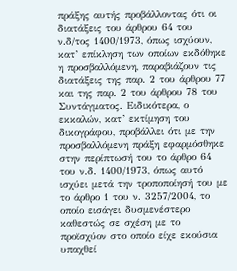πράξης αυτής προβάλλοντας ότι οι διατάξεις του άρθρου 64 του ν.δ/τος 1400/1973, όπως ισχύουν, κατ’ επίκληση των οποίων εκδόθηκε η προσβαλλόμενη, παραβιάζουν τις διατάξεις της παρ. 2 του άρθρου 77 και της παρ. 2 του άρθρου 78 του Συντάγματος. Ειδικότερα, ο εκκαλών, κατ’ εκτίμηση του δικογράφου, προβάλλει ότι με την προσβαλλόμενη πράξη εφαρμόσθηκε στην περίπτωσή του το άρθρο 64 του ν.δ. 1400/1973, όπως αυτό ισχύει μετά την τροποποίησή του με το άρθρο 1 του ν. 3257/2004, το οποίο εισάγει δυσμενέστερο καθεστώς σε σχέση με το προϊσχύον στο οποίο είχε εκούσια υπαχθεί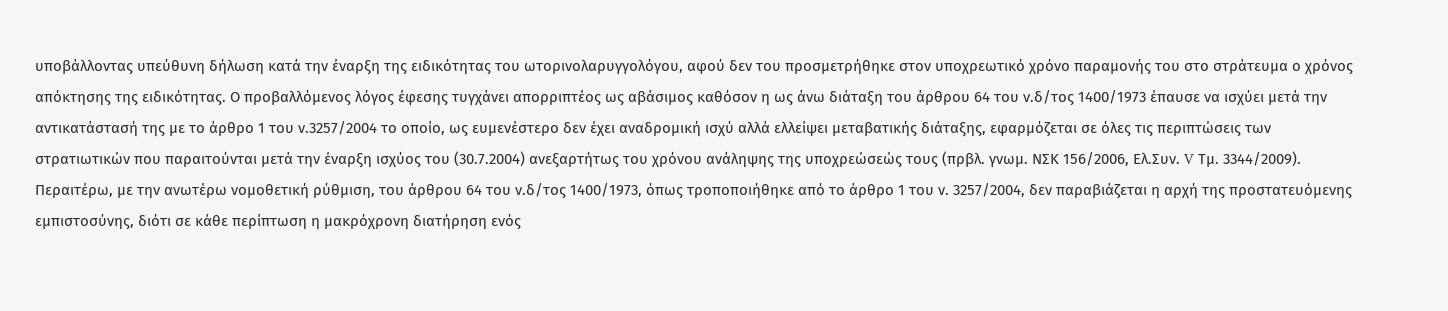υποβάλλοντας υπεύθυνη δήλωση κατά την έναρξη της ειδικότητας του ωτορινολαρυγγολόγου, αφού δεν του προσμετρήθηκε στον υποχρεωτικό χρόνο παραμονής του στο στράτευμα ο χρόνος απόκτησης της ειδικότητας. Ο προβαλλόμενος λόγος έφεσης τυγχάνει απορριπτέος ως αβάσιμος καθόσον η ως άνω διάταξη του άρθρου 64 του ν.δ/τος 1400/1973 έπαυσε να ισχύει μετά την αντικατάστασή της με το άρθρο 1 του ν.3257/2004 το οποίο, ως ευμενέστερο δεν έχει αναδρομική ισχύ αλλά ελλείψει μεταβατικής διάταξης, εφαρμόζεται σε όλες τις περιπτώσεις των στρατιωτικών που παραιτούνται μετά την έναρξη ισχύος του (30.7.2004) ανεξαρτήτως του χρόνου ανάληψης της υποχρεώσεώς τους (πρβλ. γνωμ. ΝΣΚ 156/2006, Ελ.Συν. V Τμ. 3344/2009). Περαιτέρω, με την ανωτέρω νομοθετική ρύθμιση, του άρθρου 64 του ν.δ/τος 1400/1973, όπως τροποποιήθηκε από το άρθρο 1 του ν. 3257/2004, δεν παραβιάζεται η αρχή της προστατευόμενης εμπιστοσύνης, διότι σε κάθε περίπτωση η μακρόχρονη διατήρηση ενός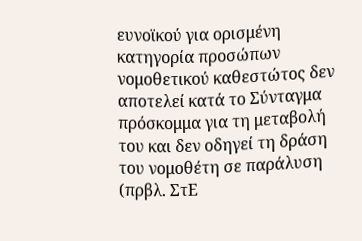ευνοϊκού για ορισμένη κατηγορία προσώπων νομοθετικού καθεστώτος δεν αποτελεί κατά το Σύνταγμα πρόσκομμα για τη μεταβολή του και δεν οδηγεί τη δράση του νομοθέτη σε παράλυση (πρβλ. ΣτΕ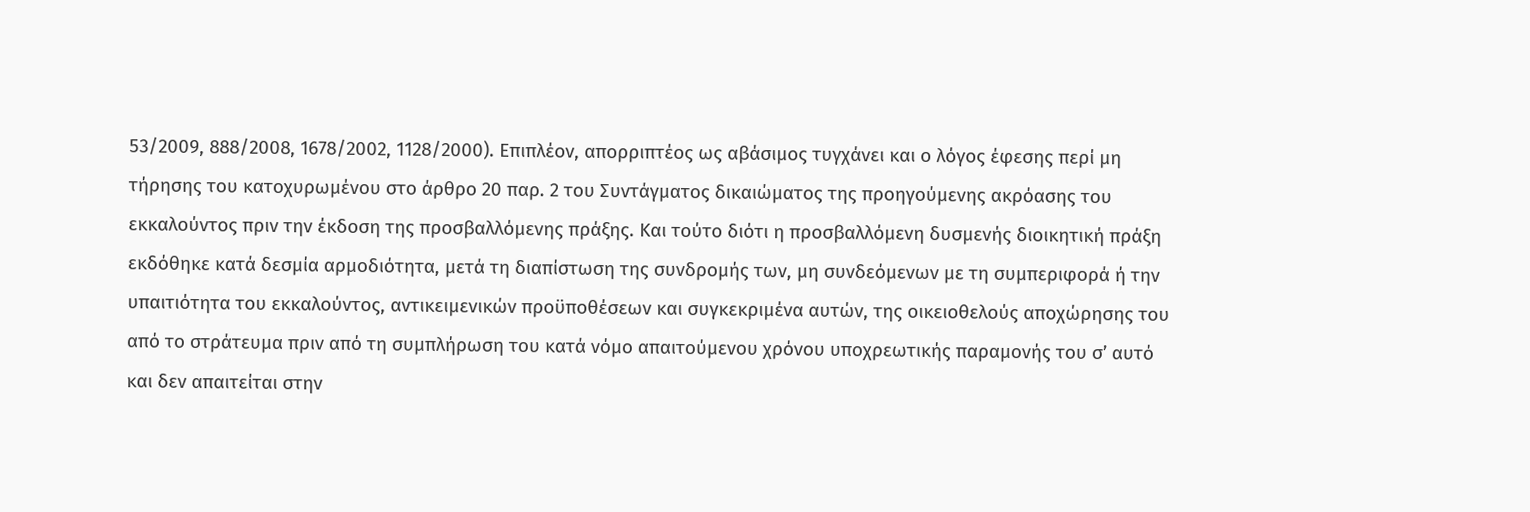53/2009, 888/2008, 1678/2002, 1128/2000). Επιπλέον, απορριπτέος ως αβάσιμος τυγχάνει και ο λόγος έφεσης περί μη τήρησης του κατοχυρωμένου στο άρθρο 20 παρ. 2 του Συντάγματος δικαιώματος της προηγούμενης ακρόασης του εκκαλούντος πριν την έκδοση της προσβαλλόμενης πράξης. Και τούτο διότι η προσβαλλόμενη δυσμενής διοικητική πράξη εκδόθηκε κατά δεσμία αρμοδιότητα, μετά τη διαπίστωση της συνδρομής των, μη συνδεόμενων με τη συμπεριφορά ή την υπαιτιότητα του εκκαλούντος, αντικειμενικών προϋποθέσεων και συγκεκριμένα αυτών, της οικειοθελούς αποχώρησης του από το στράτευμα πριν από τη συμπλήρωση του κατά νόμο απαιτούμενου χρόνου υποχρεωτικής παραμονής του σ’ αυτό και δεν απαιτείται στην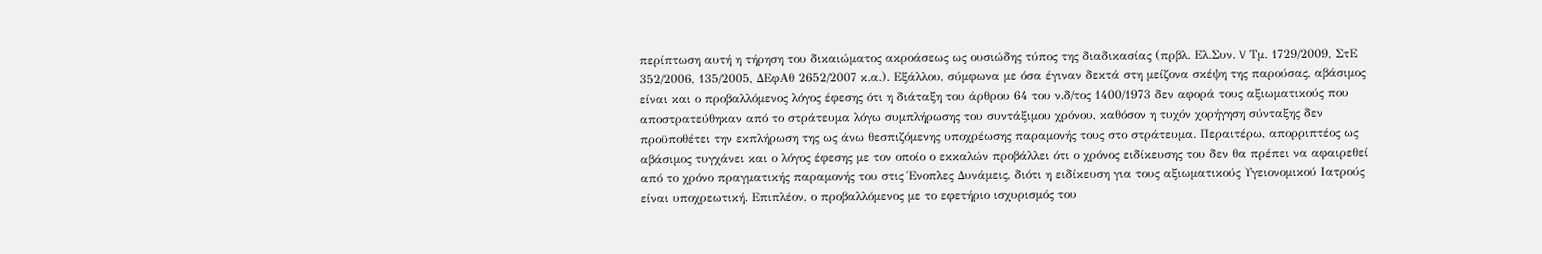περίπτωση αυτή η τήρηση του δικαιώματος ακροάσεως ως ουσιώδης τύπος της διαδικασίας (πρβλ. Ελ.Συν. V Τμ. 1729/2009, ΣτΕ 352/2006, 135/2005, ΔΕφΑθ 2652/2007 κ.α.). Εξάλλου, σύμφωνα με όσα έγιναν δεκτά στη μείζονα σκέψη της παρούσας, αβάσιμος είναι και ο προβαλλόμενος λόγος έφεσης ότι η διάταξη του άρθρου 64 του ν.δ/τος 1400/1973 δεν αφορά τους αξιωματικούς που αποστρατεύθηκαν από το στράτευμα λόγω συμπλήρωσης του συντάξιμου χρόνου, καθόσον η τυχόν χορήγηση σύνταξης δεν προϋποθέτει την εκπλήρωση της ως άνω θεσπιζόμενης υποχρέωσης παραμονής τους στο στράτευμα. Περαιτέρω, απορριπτέος ως αβάσιμος τυγχάνει και ο λόγος έφεσης με τον οποίο ο εκκαλών προβάλλει ότι ο χρόνος ειδίκευσης του δεν θα πρέπει να αφαιρεθεί από το χρόνο πραγματικής παραμονής του στις Ένοπλες Δυνάμεις, διότι η ειδίκευση για τους αξιωματικούς Υγειονομικού Ιατρούς είναι υποχρεωτική. Επιπλέον, ο προβαλλόμενος με το εφετήριο ισχυρισμός του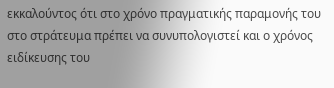εκκαλούντος ότι στο χρόνο πραγματικής παραμονής του στο στράτευμα πρέπει να συνυπολογιστεί και ο χρόνος ειδίκευσης του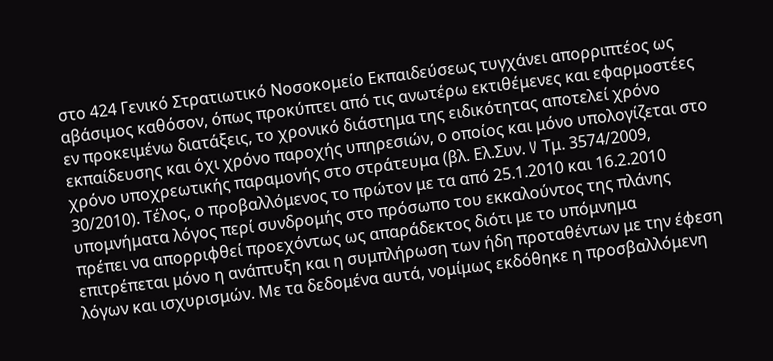στο 424 Γενικό Στρατιωτικό Νοσοκομείο Εκπαιδεύσεως τυγχάνει απορριπτέος ως αβάσιμος καθόσον, όπως προκύπτει από τις ανωτέρω εκτιθέμενες και εφαρμοστέες εν προκειμένω διατάξεις, το χρονικό διάστημα της ειδικότητας αποτελεί χρόνο εκπαίδευσης και όχι χρόνο παροχής υπηρεσιών, ο οποίος και μόνο υπολογίζεται στο χρόνο υποχρεωτικής παραμονής στο στράτευμα (βλ. Ελ.Συν. V Τμ. 3574/2009, 30/2010). Τέλος, ο προβαλλόμενος το πρώτον με τα από 25.1.2010 και 16.2.2010 υπομνήματα λόγος περί συνδρομής στο πρόσωπο του εκκαλούντος της πλάνης πρέπει να απορριφθεί προεχόντως ως απαράδεκτος διότι με το υπόμνημα επιτρέπεται μόνο η ανάπτυξη και η συμπλήρωση των ήδη προταθέντων με την έφεση λόγων και ισχυρισμών. Με τα δεδομένα αυτά, νομίμως εκδόθηκε η προσβαλλόμενη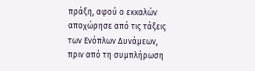πράξη, αφού ο εκκαλών αποχώρησε από τις τάξεις των Ενόπλων Δυνάμεων, πριν από τη συμπλήρωση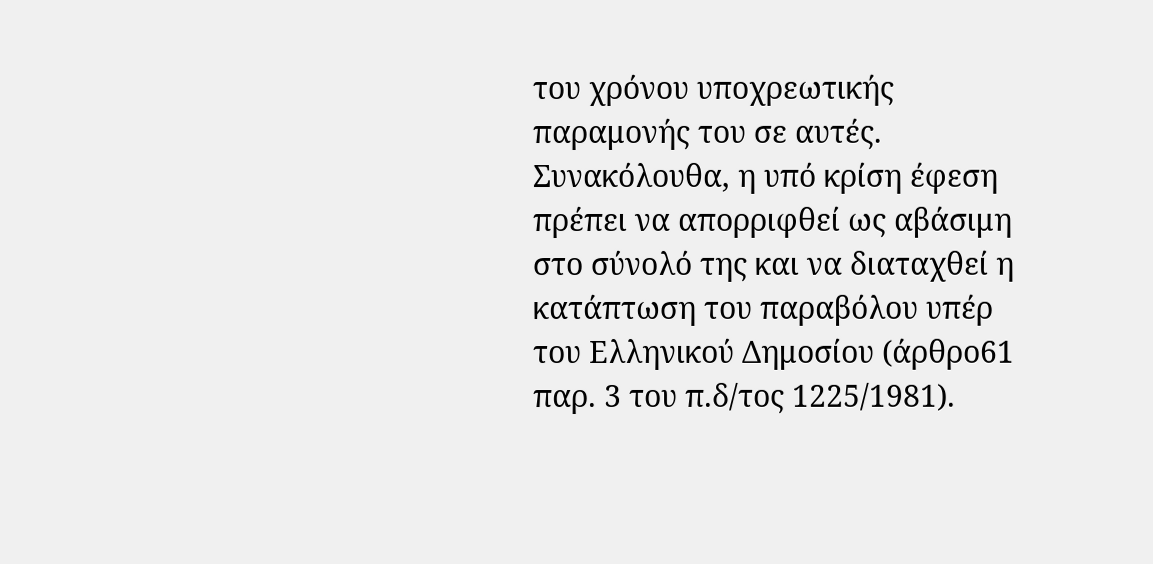του χρόνου υποχρεωτικής παραμονής του σε αυτές. Συνακόλουθα, η υπό κρίση έφεση πρέπει να απορριφθεί ως αβάσιμη στο σύνολό της και να διαταχθεί η κατάπτωση του παραβόλου υπέρ του Ελληνικού Δημοσίου (άρθρο61 παρ. 3 του π.δ/τος 1225/1981).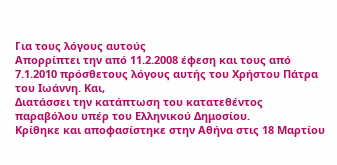Για τους λόγους αυτούς
Απορρίπτει την από 11.2.2008 έφεση και τους από 7.1.2010 πρόσθετους λόγους αυτής του Χρήστου Πάτρα του Ιωάννη. Και,
Διατάσσει την κατάπτωση του κατατεθέντος παραβόλου υπέρ του Ελληνικού Δημοσίου.
Κρίθηκε και αποφασίστηκε στην Αθήνα στις 18 Μαρτίου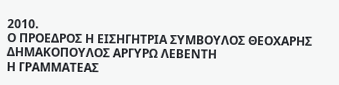2010.
Ο ΠΡΟΕΔΡΟΣ Η ΕΙΣΗΓΗΤΡΙΑ ΣΥΜΒΟΥΛΟΣ ΘΕΟΧΑΡΗΣ ΔΗΜΑΚΟΠΟΥΛΟΣ ΑΡΓΥΡΩ ΛΕΒΕΝΤΗ
Η ΓΡΑΜΜΑΤΕΑΣ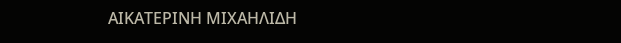ΑΙΚΑΤΕΡΙΝΗ ΜΙΧΑΗΛΙΔΗ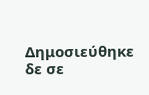Δημοσιεύθηκε δε σε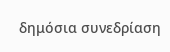δημόσια συνεδρίαση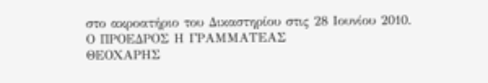στο ακροατήριο του Δικαστηρίου στις 28 Ιουνίου 2010.
Ο ΠΡΟΕΔΡΟΣ Η ΓΡΑΜΜΑΤΕΑΣ
ΘΕΟΧΑΡΗΣ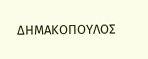ΔΗΜΑΚΟΠΟΥΛΟΣ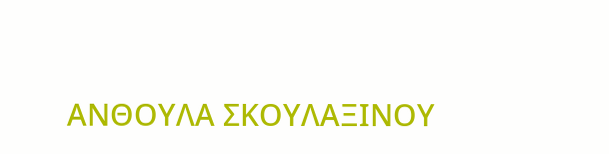ΑΝΘΟΥΛΑ ΣΚΟΥΛΑΞΙΝΟΥ